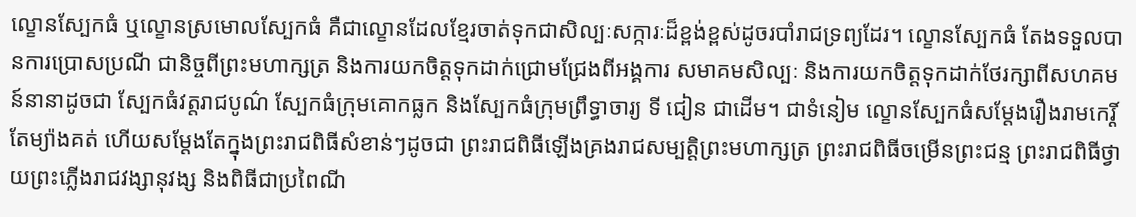ល្ខោនស្បែកធំ ឬល្ខោនស្រមោលស្បែកធំ គឺជាល្ខោនដែលខ្មែរចាត់ទុកជាសិល្បៈសក្ការៈដ៏ខ្ពង់ខ្ពស់ដូចរបាំរាជទ្រព្យដែរ។ ល្ខោនស្បែកធំ តែងទទួលបានការប្រោសប្រណី ជានិច្ចពីព្រះមហាក្សត្រ និងការយកចិត្តទុកដាក់ជ្រោមជ្រែងពីអង្គការ សមាគមសិល្បៈ និងការយកចិត្តទុកដាក់ថែរក្សាពីសហគមន៍នានាដូចជា ស្បែកធំវត្តរាជបូណ៌ ស្បែកធំក្រុមគោកធ្លក និងស្បែកធំក្រុមព្រឹទ្ធាចារ្យ ទី ជៀន ជាដើម។ ជាទំនៀម ល្ខោនស្បែកធំសម្តែងរឿងរាមកេរ្តិ៍តែម្យ៉ាងគត់ ហើយសម្តែងតែក្នុងព្រះរាជពិធីសំខាន់ៗដូចជា ព្រះរាជពិធីឡើងគ្រងរាជសម្បត្តិព្រះមហាក្សត្រ ព្រះរាជពិធីចម្រើនព្រះជន្ម ព្រះរាជពិធីថ្វាយព្រះភ្លើងរាជវង្សានុវង្ស និងពិធីជាប្រពៃណី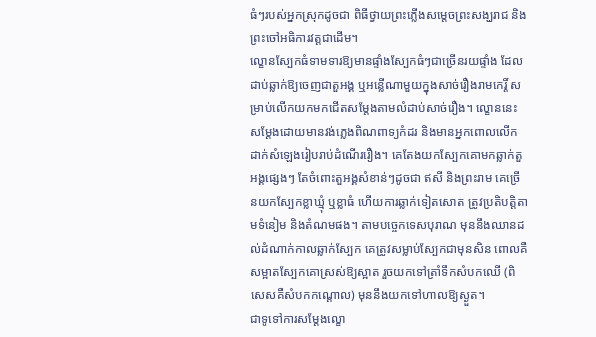ធំៗរបស់អ្នកស្រុកដូចជា ពិធីថ្វាយព្រះភ្លើងសម្តេចព្រះសង្ឃរាជ និងព្រះចៅអធិការវត្តជាដើម។
ល្ខោនស្បែកធំទាមទារឱ្យមានផ្ទាំងស្បែកធំៗជាច្រើនរយផ្ទាំង ដែលដាប់ឆ្លាក់ឱ្យចេញជាតួអង្គ ឬអន្លើណាមួយក្នុងសាច់រឿងរាមកេរ្តិ៍ សម្រាប់លើកយកមកជើតសម្តែងតាមលំដាប់សាច់រឿង។ ល្ខោននេះ សម្តែងដោយមានវង់ភ្លេងពិណពាទ្យកំដរ និងមានអ្នកពោលលើកដាក់សំឡេងរៀបរាប់ដំណើររឿង។ គេតែងយកស្បែកគោមកឆ្លាក់តួអង្គផ្សេងៗ តែចំពោះតួអង្គសំខាន់ៗដូចជា ឥសី និងព្រះរាម គេច្រើនយកស្បែកខ្លាឃ្មុំ ឬខ្លាធំ ហើយការឆ្លាក់ទៀតសោត ត្រូវប្រតិបត្តិតាមទំនៀម និងតំណមផង។ តាមបច្ចេកទេសបុរាណ មុននឹងឈានដល់ដំណាក់កាលឆ្លាក់ស្បែក គេត្រូវសម្លាប់ស្បែកជាមុនសិន ពោលគឺសម្អាតស្បែកគោស្រស់ឱ្យស្អាត រួចយកទៅត្រាំទឹកសំបកឈើ (ពិសេសគឺសំបកកណ្តោល) មុននឹងយកទៅហាលឱ្យស្ងួត។
ជាទូទៅការសម្តែងល្ខោ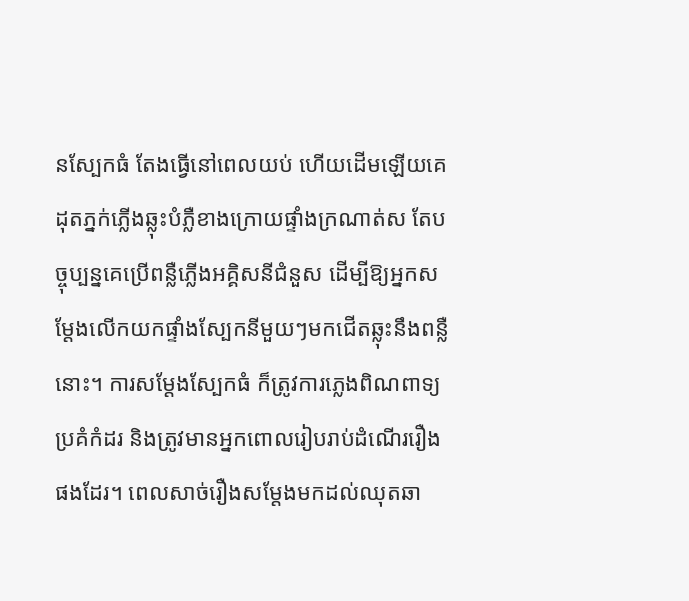នស្បែកធំ តែងធ្វើនៅពេលយប់ ហើយដើមឡើយគេដុតភ្នក់ភ្លើងឆ្លុះបំភ្លឺខាងក្រោយផ្ទាំងក្រណាត់ស តែបច្ចុប្បន្នគេប្រើពន្លឺភ្លើងអគ្គិសនីជំនួស ដើម្បីឱ្យអ្នកសម្តែងលើកយកផ្ទាំងស្បែកនីមួយៗមកជើតឆ្លុះនឹងពន្លឺនោះ។ ការសម្តែងស្បែកធំ ក៏ត្រូវការភ្លេងពិណពាទ្យប្រគំកំដរ និងត្រូវមានអ្នកពោលរៀបរាប់ដំណើររឿងផងដែរ។ ពេលសាច់រឿងសម្តែងមកដល់ឈុតឆា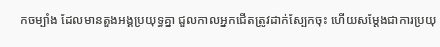កចម្បាំង ដែលមានតួងអង្គប្រយុទ្ធគ្នា ជួលកាលអ្នកជើតត្រូវដាក់ស្បែកចុះ ហើយសម្តែងជាការប្រយុ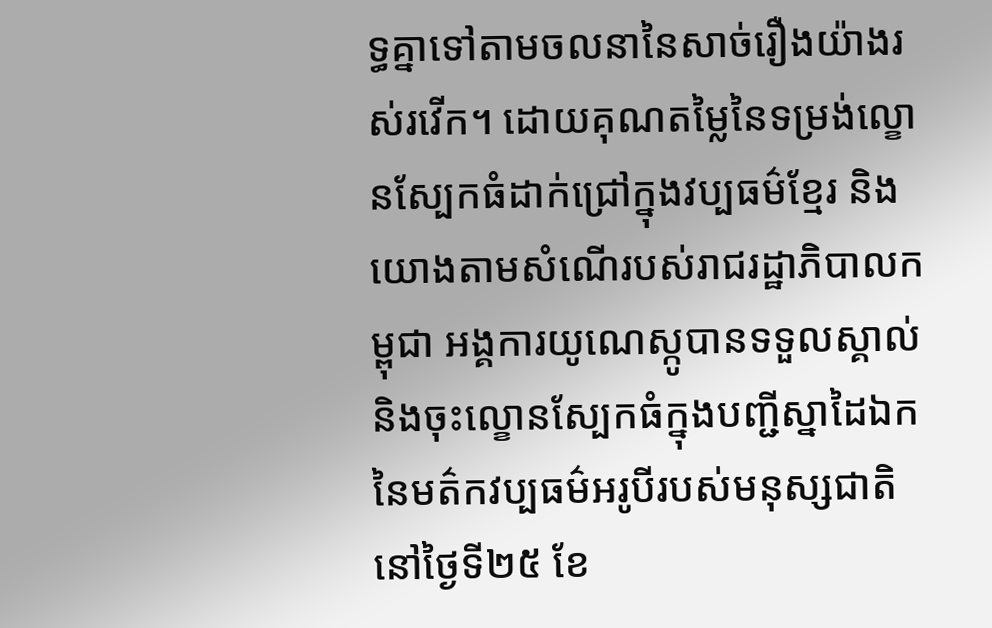ទ្ធគ្នាទៅតាមចលនានៃសាច់រឿងយ៉ាងរស់រវើក។ ដោយគុណតម្លៃនៃទម្រង់ល្ខោនស្បែកធំដាក់ជ្រៅក្នុងវប្បធម៌ខ្មែរ និងយោងតាមសំណើរបស់រាជរដ្ឋាភិបាលកម្ពុជា អង្គការយូណេស្កូបានទទួលស្គាល់និងចុះល្ខោនស្បែកធំក្នុងបញ្ជីស្នាដៃឯកនៃមត៌កវប្បធម៌អរូបីរបស់មនុស្សជាតិនៅថ្ងៃទី២៥ ខែ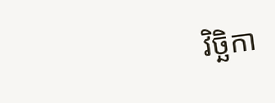វិច្ឆិកា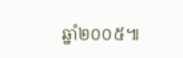ឆ្នាំ២០០៥៕